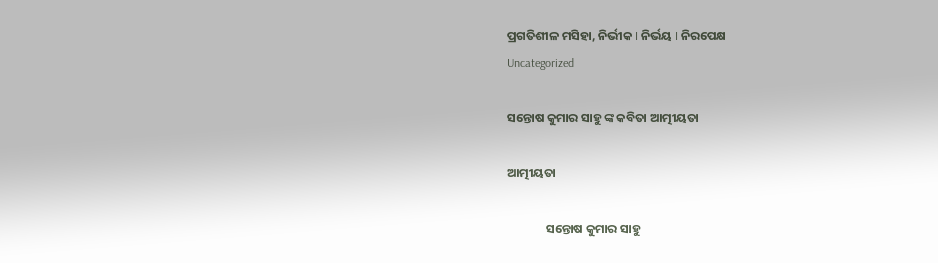ପ୍ରଗତିଶୀଳ ମସିହା, ନିର୍ଭୀକ I ନିର୍ଭୟ I ନିରପେକ୍ଷ
Uncategorized

ସନ୍ତୋଷ କୁମାର ସାହୁ ଙ୍କ କବିତା ଆତ୍ମୀୟତା

ଆତ୍ମୀୟତା

              ସନ୍ତୋଷ କୁମାର ସାହୁ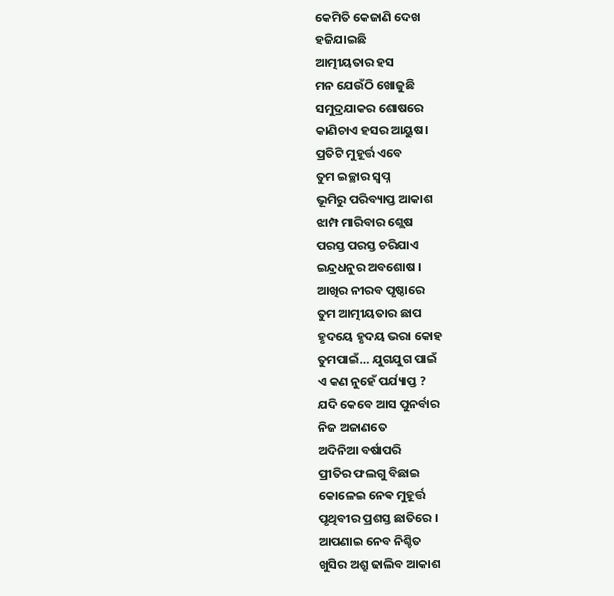କେମିତି କେଜାଣି ଦେଖ
ହଜିଯାଇଛି
ଆତ୍ମୀୟତାର ହସ
ମନ ଯେଉଁଠି ଖୋଜୁଛି
ସମୁଦ୍ରଯାକର ଶୋଷରେ
କାଣିଚାଏ ହସର ଆୟୁଷ।
ପ୍ରତିଟି ମୁହୂର୍ତ୍ତ ଏବେ
ତୁମ ଇଚ୍ଛାର ସ୍ଵପ୍ନ
ଭୂମିରୁ ପରିବ୍ୟାପ୍ତ ଆକାଶ
ଝାମ୍ପ ମାରିବାର ଶ୍ଲେଷ
ପରସ୍ତ ପରସ୍ତ ଚରିଯାଏ
ଇନ୍ଦ୍ରଧନୁର ଅବଶୋଷ ।
ଆଖିର ନୀରବ ପୃଷ୍ଠାରେ
ତୁମ ଆତ୍ମୀୟତାର ଛାପ
ହୃଦୟେ ହୃଦୟ ଭରା କୋହ
ତୁମପାଇଁ… ଯୁଗଯୁଗ ପାଇଁ
ଏ କଣ ନୁହେଁ ପର୍ଯ୍ୟାପ୍ତ ?
ଯଦି କେବେ ଆସ ପୁନର୍ବାର
ନିଜ ଅଜାଣତେ
ଅଦିନିଆ ବର୍ଷାପରି
ପ୍ରୀତିର ଫଲଗୁ ବିଛାଇ
କୋଳେଇ ନେଵ ମୁହୂର୍ତ୍ତ
ପୃଥିବୀର ପ୍ରଶସ୍ତ ଛାତିରେ ।
ଆପଣାଇ ନେବ ନିଶ୍ଚିତ
ଖୁସିର ଅଶ୍ରୁ ଢାଲିବ ଆକାଶ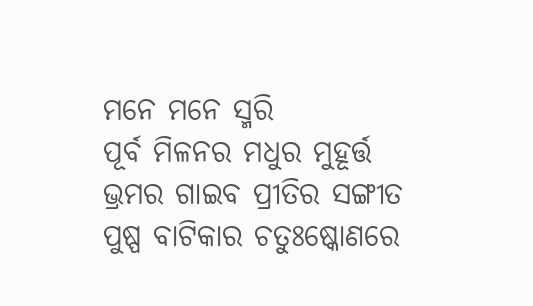ମନେ ମନେ ସ୍ମରି
ପୂର୍ବ ମିଳନର ମଧୁର ମୁହୂର୍ତ୍ତ
ଭ୍ରମର ଗାଇବ ପ୍ରୀତିର ସଙ୍ଗୀତ
ପୁଷ୍ପ ବାଟିକାର ଚତୁଃଷ୍କୋଣରେ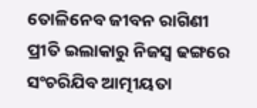ତୋଳିନେବ ଜୀବନ ରାଗିଣୀ
ପ୍ରୀତି ଇଲାକାରୁ ନିଜସ୍ଵ ଢଙ୍ଗରେ
ସଂଚରିଯିବ ଆତ୍ମୀୟତା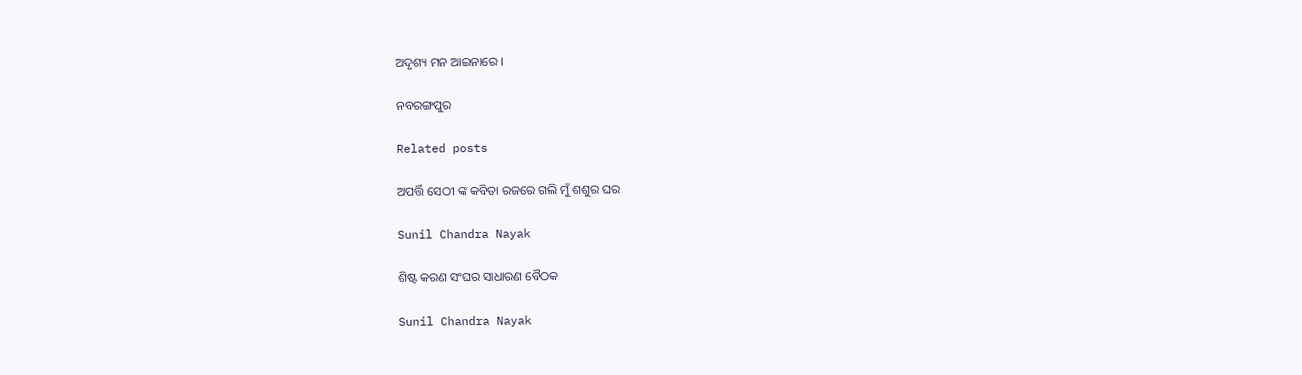ଅଦୃଶ୍ୟ ମନ ଆଇନାରେ ।

ନବରଙ୍ଗପୁର

Related posts

ଅପର୍ତ୍ତି ସେଠୀ ଙ୍କ କବିତା ରଜରେ ଗଲି ମୁଁ ଶଶୁର ଘର

Sunil Chandra Nayak

ଶିଷ୍ଟ କରଣ ସଂଘର ସାଧାରଣ ବୈଠକ

Sunil Chandra Nayak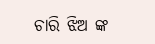ଚାରି ଝିଅ ଙ୍କ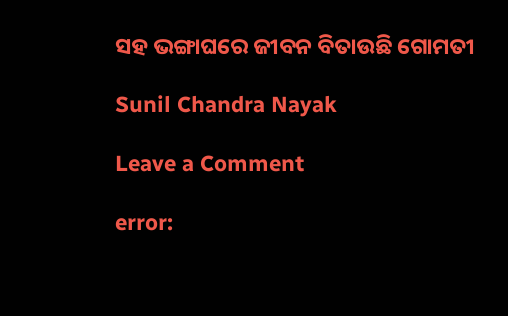ସହ ଭଙ୍ଗାଘରେ ଜୀବନ ବିତାଉଛି ଗୋମତୀ

Sunil Chandra Nayak

Leave a Comment

error: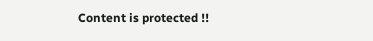Content is protected !!